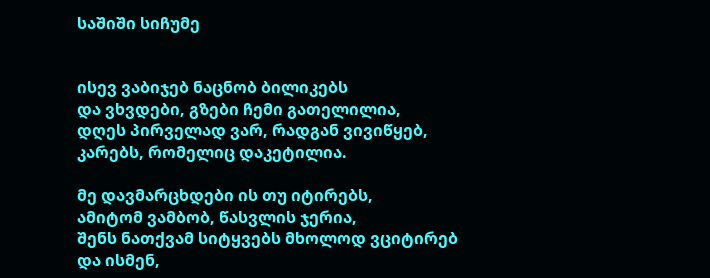საშიში სიჩუმე


ისევ ვაბიჯებ ნაცნობ ბილიკებს
და ვხვდები, გზები ჩემი გათელილია,
დღეს პირველად ვარ, რადგან ვივიწყებ,
კარებს, რომელიც დაკეტილია.

მე დავმარცხდები ის თუ იტირებს,
ამიტომ ვამბობ, წასვლის ჯერია,
შენს ნათქვამ სიტყვებს მხოლოდ ვციტირებ
და ისმენ,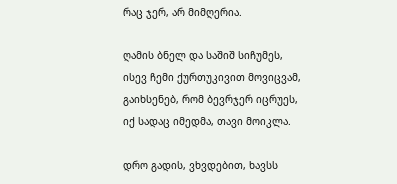რაც ჯერ, არ მიმღერია.

ღამის ბნელ და საშიშ სიჩუმეს,
ისევ ჩემი ქურთუკივით მოვიცვამ,
გაიხსენებ, რომ ბევრჯერ იცრუეს,
იქ სადაც იმედმა, თავი მოიკლა.

დრო გადის, ვხვდებით, ხავსს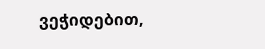ვეჭიდებით,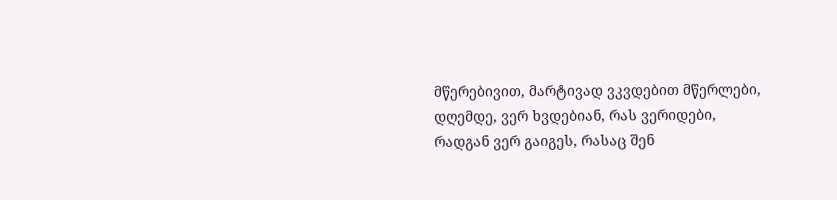მწერებივით, მარტივად ვკვდებით მწერლები,
დღემდე, ვერ ხვდებიან, რას ვერიდები,
რადგან ვერ გაიგეს, რასაც შენ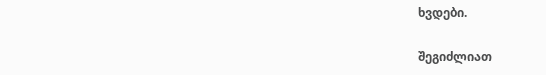ხვდები.

შეგიძლიათ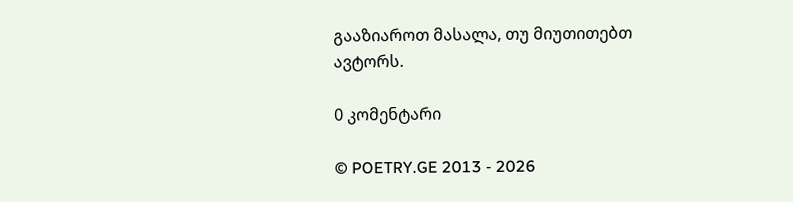გააზიაროთ მასალა, თუ მიუთითებთ ავტორს.

0 კომენტარი

© POETRY.GE 2013 - 2026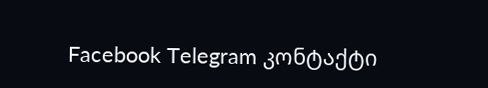Facebook Telegram კონტაქტი